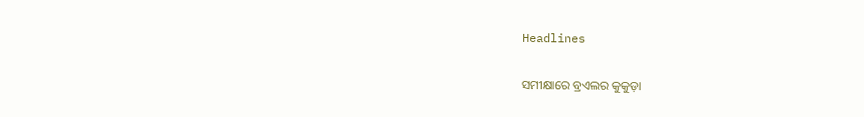Headlines

ସମୀକ୍ଷାରେ ବ୍ରଏଲର କୁକୁଡ଼ା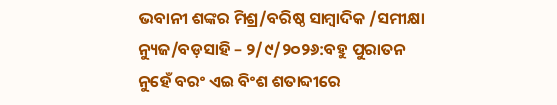ଭବାନୀ ଶଙ୍କର ମିଶ୍ର/ବରିଷ୍ଠ ସାମ୍ବାଦିକ /ସମୀକ୍ଷା ନ୍ୟୁଜ/ବଡ଼ସାହି – ୨/୯/୨୦୨୬:ବହୁ ପୁରାତନ ନୁହେଁ ବରଂ ଏଇ ବିଂଶ ଶତାବ୍ଦୀରେ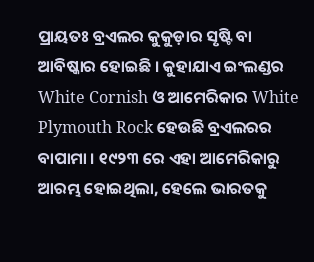ପ୍ରାୟତଃ ବ୍ରଏଲର କୁକୁଡ଼ାର ସୃଷ୍ଟି ବା ଆବିଷ୍କାର ହୋଇଛି । କୁହାଯାଏ ଇଂଲଣ୍ଡର White Cornish ଓ ଆମେରିକାର White Plymouth Rock ହେଉଛି ବ୍ରଏଲରର ବାପାମା । ୧୯୨୩ ରେ ଏହା ଆମେରିକାରୁ ଆରମ୍ଭ ହୋଇଥିଲା, ହେଲେ ଭାରତକୁ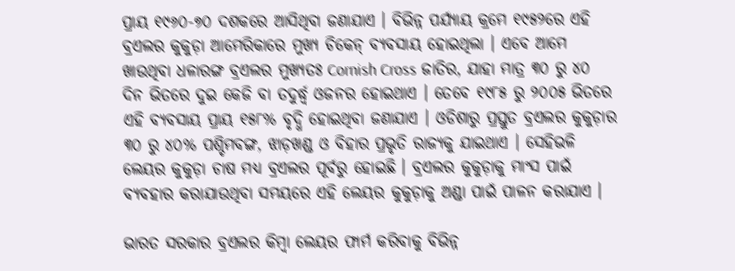ପ୍ରାୟ ୧୯୬୦-୭୦ ଦଶକରେ ଆସିଥିବା ଜଣାଯାଏ । ବିଭିନ୍ନ ପର୍ଯ୍ୟାୟ କ୍ରମେ ୧୯୫୨ରେ ଏହି ବ୍ରଏଲର କୁକୁଡ଼ା ଆମେରିକାରେ ମୁଖ୍ୟ ଚିକେନ୍ ବ୍ୟବସାୟ ହୋଇଥିଲା । ଏବେ ଆମେ ଖାଉଥିବା ଧଳାରଙ୍ଗ ବ୍ରଏଲର ମୁଖ୍ୟତଃ Cornish Cross ଜାତିର, ଯାହା ମାତ୍ର ୩୦ ରୁ ୪୦ ଦିନ ଭିତରେ ଦୁଇ କେଜି ବା ତଦୁର୍ଦ୍ଧ୍ଵ ଓଜନର ହୋଇଥାଏ । ତେବେ ୧୯୮୫ ରୁ ୨୦୦୫ ଭିତରେ ଏହି ବ୍ୟବସାୟ ପ୍ରାୟ ୧୫୮% ବୃଦ୍ଧି ହୋଇଥିବା ଜଣାଯାଏ । ଓଡିଶାରୁ ପ୍ରସ୍ତୁତ ବ୍ରଏଲର କୁକୁଡ଼ାର ୩୦ ରୁ ୪୦% ପଶ୍ଚିମବଙ୍ଗ, ଝାଡ଼ଖଣ୍ଡ ଓ ବିହାର ପ୍ରଭୃତି ରାଜ୍ୟକୁ ଯାଇଥାଏ । ସେହିଭଳି ଲେୟର କୁକୁଡ଼ା ଚାଷ ମଧ୍ୟ ବ୍ରଏଲର ପୂର୍ବରୁ ହୋଇଛି । ବ୍ରଏଲର କୁକୁଡ଼ାକୁ ମାଂସ ପାଇଁ ବ୍ୟବହାର କରାଯାଉଥିବା ସମୟରେ ଏହି ଲେୟର କୁକୁଡ଼ାକୁ ଅଣ୍ଡା ପାଇଁ ପାଳନ କରାଯାଏ ।

ଭାରତ ସରକାର ବ୍ରଏଲର କିମ୍ବା ଲେୟର ଫାର୍ମ କରିବାକୁ ବିଭିନ୍ନ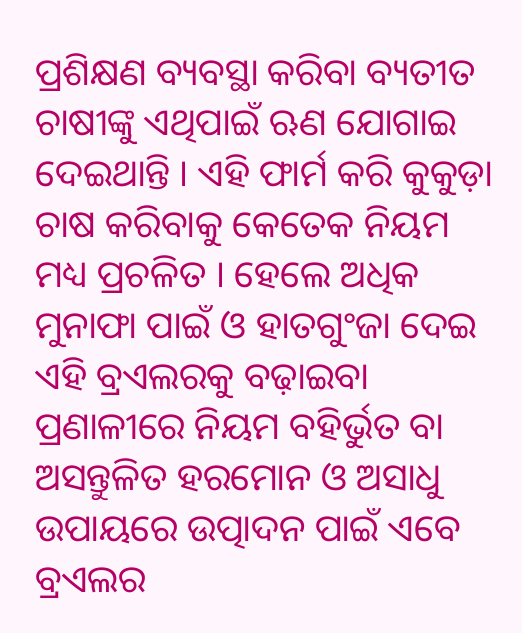ପ୍ରଶିକ୍ଷଣ ବ୍ୟବସ୍ଥା କରିବା ବ୍ୟତୀତ ଚାଷୀଙ୍କୁ ଏଥିପାଇଁ ଋଣ ଯୋଗାଇ ଦେଇଥାନ୍ତି । ଏହି ଫାର୍ମ କରି କୁକୁଡ଼ା ଚାଷ କରିବାକୁ କେତେକ ନିୟମ ମଧ୍ୟ ପ୍ରଚଳିତ । ହେଲେ ଅଧିକ ମୁନାଫା ପାଇଁ ଓ ହାତଗୁଂଜା ଦେଇ ଏହି ବ୍ରଏଲରକୁ ବଢ଼ାଇବା ପ୍ରଣାଳୀରେ ନିୟମ ବହିର୍ଭୁତ ବା ଅସନ୍ତୁଳିତ ହରମୋନ ଓ ଅସାଧୁ ଉପାୟରେ ଉତ୍ପାଦନ ପାଇଁ ଏବେ ବ୍ରଏଲର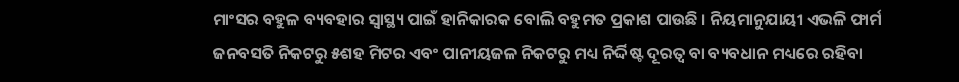ମାଂସର ବହୁଳ ବ୍ୟବହାର ସ୍ୱାସ୍ଥ୍ୟ ପାଇଁ ହାନିକାରକ ବୋଲି ବହୁମତ ପ୍ରକାଶ ପାଉଛି । ନିୟମାନୁଯାୟୀ ଏଭଳି ଫାର୍ମ ଜନବସତି ନିକଟରୁ ୫ଶହ ମିଟର ଏବଂ ପାନୀୟଜଳ ନିକଟରୁ ମଧ୍ୟ ନିର୍ଦ୍ଦିଷ୍ଟ ଦୂରତ୍ୱ ବା ବ୍ୟବଧାନ ମଧ୍ୟରେ ରହିବା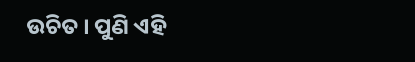ଉଚିତ । ପୁଣି ଏହି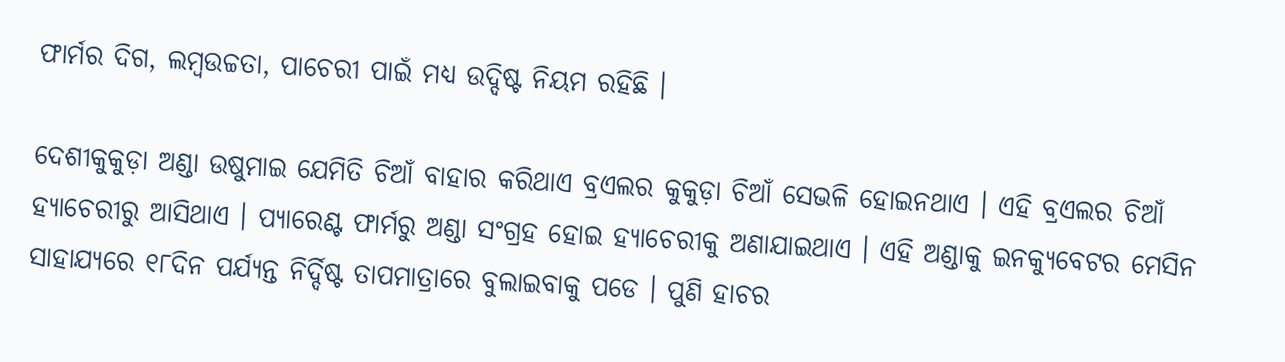ଫାର୍ମର ଦିଗ, ଲମ୍ବଉଚ୍ଚତା, ପାଚେରୀ ପାଇଁ ମଧ୍ୟ ଉଦ୍ଦିଷ୍ଟ ନିୟମ ରହିଛି ।

ଦେଶୀକୁକୁଡ଼ା ଅଣ୍ଡା ଉଷୁମାଇ ଯେମିତି ଚିଆଁ ବାହାର କରିଥାଏ ବ୍ରଏଲର କୁକୁଡ଼ା ଚିଆଁ ସେଭଳି ହୋଇନଥାଏ । ଏହି ବ୍ରଏଲର ଚିଆଁ ହ୍ୟାଚେରୀରୁ ଆସିଥାଏ । ପ୍ୟାରେଣ୍ଟ ଫାର୍ମରୁ ଅଣ୍ଡା ସଂଗ୍ରହ ହୋଇ ହ୍ୟାଚେରୀକୁ ଅଣାଯାଇଥାଏ । ଏହି ଅଣ୍ଡାକୁ ଇନକ୍ୟୁବେଟର ମେସିନ ସାହାଯ୍ୟରେ ୧୮ଦିନ ପର୍ଯ୍ୟନ୍ତ ନିର୍ଦ୍ଦିଷ୍ଟ ତାପମାତ୍ରାରେ ବୁଲାଇବାକୁ ପଡେ । ପୁଣି ହାଚର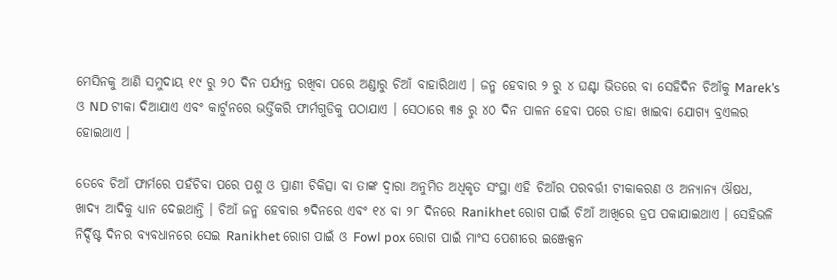ମେସିନକୁ ଆଣି ସମୁଦାୟ ୧୯ ରୁ ୨୦ ଦିନ ପର୍ଯ୍ୟନ୍ତ ରଖିବା ପରେ ଅଣ୍ଡାରୁ ଚିଆଁ ବାହାରିଥାଏ । ଜନ୍ମ ହେବାର ୨ ରୁ ୪ ଘଣ୍ଟା ଭିତରେ ବା ସେହିଦିନ ଚିଆଁକୁ Marek’s ଓ ND ଟୀକା ଦିଆଯାଏ ଏବଂ କାର୍ଟୁନରେ ଭର୍ତ୍ତିକରି ଫାର୍ମଗୁଡିକୁ ପଠାଯାଏ । ସେଠାରେ ୩୫ ରୁ ୪୦ ଦିନ ପାଳନ ହେବା ପରେ ତାହା ଖାଇବା ଯୋଗ୍ୟ ବ୍ରଏଲର ହୋଇଥାଏ ।

ତେବେ ଚିଆଁ ଫାର୍ମରେ ପହଁଚିବା ପରେ ପଶୁ ଓ ପ୍ରାଣୀ ଚିକିତ୍ସା ବା ତାଙ୍କ ଦ୍ୱାରା ଅନୁମିତ ଅଧିକୃତ ସଂସ୍ଥା ଏହି ଚିଆଁର ପରବର୍ତ୍ତୀ ଟୀକାକରଣ ଓ ଅନ୍ୟାନ୍ୟ ଔଷଧ, ଖାଦ୍ୟ ଆଦିକୁ ଧ୍ୟାନ ଦେଇଥାନ୍ତି । ଚିଆଁ ଜନ୍ମ ହେବାର ୭ଦିନରେ ଏବଂ ୧୪ ବା ୨୮ ଦିନରେ Ranikhet ରୋଗ ପାଇଁ ଚିଆଁ ଆଖିରେ ଡ୍ରପ ପକାଯାଇଥାଏ । ସେହିଭଳି ନିର୍ଦ୍ଦିଷ୍ଟ ଦିନର ବ୍ୟବଧାନରେ ସେଇ Ranikhet ରୋଗ ପାଇଁ ଓ Fowl pox ରୋଗ ପାଇଁ ମାଂସ ପେଶୀରେ ଇଞ୍ଜେକ୍ସନ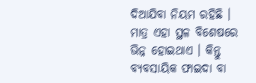ଦିଆଯିବା ନିୟମ ରହିଛି । ମାତ୍ର ଏହା ସ୍ଥଳ ବିଶେଷରେ ଭିନ୍ନ ହୋଇଥାଏ । କିନ୍ତୁ ବ୍ୟବସାୟିକ ଫାଇଦା ବା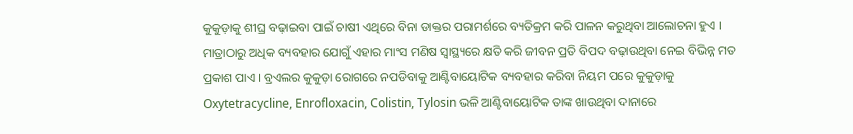କୁକୁଡ଼ାକୁ ଶୀଘ୍ର ବଢ଼ାଇବା ପାଇଁ ଚାଷୀ ଏଥିରେ ବିନା ଡାକ୍ତର ପରାମର୍ଶରେ ବ୍ୟତିକ୍ରମ କରି ପାଳନ କରୁଥିବା ଆଲୋଚନା ହୁଏ । ମାତ୍ରାଠାରୁ ଅଧିକ ବ୍ୟବହାର ଯୋଗୁଁ ଏହାର ମାଂସ ମଣିଷ ସ୍ୱାସ୍ଥ୍ୟରେ କ୍ଷତି କରି ଜୀବନ ପ୍ରତି ବିପଦ ବଢ଼ାଉଥିବା ନେଇ ବିଭିନ୍ନ ମତ ପ୍ରକାଶ ପାଏ । ବ୍ରଏଲର କୁକୁଡ଼ା ରୋଗରେ ନପଡିବାକୁ ଆଣ୍ଟିବାୟୋଟିକ ବ୍ୟବହାର କରିବା ନିୟମ ପରେ କୁକୁଡ଼ାକୁ Oxytetracycline, Enrofloxacin, Colistin, Tylosin ଭଳି ଆଣ୍ଟିବାୟୋଟିକ ତାଙ୍କ ଖାଉଥିବା ଦାନାରେ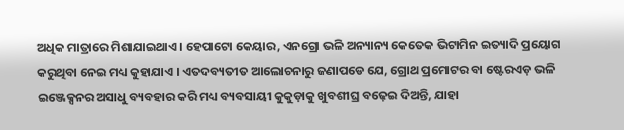ଅଧିକ ମାତ୍ରାରେ ମିଶାଯାଇଥାଏ । ହେପାଟୋ କେୟାର, ଏନଗ୍ରୋ ଭଳି ଅନ୍ୟାନ୍ୟ କେତେକ ଭିଟାମିନ ଇତ୍ୟାଦି ପ୍ରୟୋଗ କରୁଥିବା ନେଇ ମଧ୍ୟ କୁହାଯାଏ । ଏତଦବ୍ୟତୀତ ଆଲୋଚନାରୁ ଜଣାପଡେ ଯେ, ଗ୍ରୋଥ ପ୍ରମୋଟର ବା ଷ୍ଟେରଏଡ଼ ଭଳି ଇଞ୍ଜେକ୍ସନର ଅସାଧୁ ବ୍ୟବହାର କରି ମଧ୍ୟ ବ୍ୟବସାୟୀ କୁକୁଡ଼ାକୁ ଖୁବଶୀଘ୍ର ବଢ଼େଇ ଦିଅନ୍ତି, ଯାହା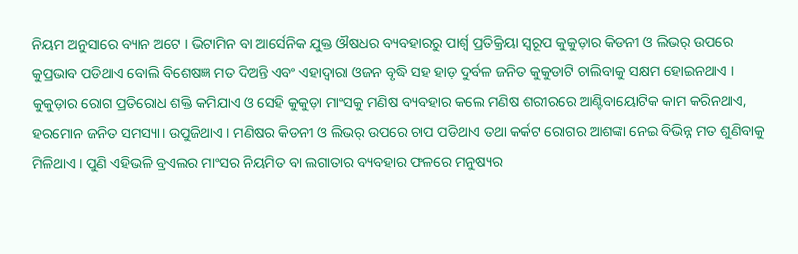ନିୟମ ଅନୁସାରେ ବ୍ୟାନ ଅଟେ । ଭିଟାମିନ ବା ଆର୍ସେନିକ ଯୁକ୍ତ ଔଷଧର ବ୍ୟବହାରରୁ ପାର୍ଶ୍ୱ ପ୍ରତିକ୍ରିୟା ସ୍ୱରୂପ କୁକୁଡ଼ାର କିଡନୀ ଓ ଲିଭର୍ ଉପରେ କୁପ୍ରଭାବ ପଡିଥାଏ ବୋଲି ବିଶେଷଜ୍ଞ ମତ ଦିଅନ୍ତି ଏବଂ ଏହାଦ୍ବାରା ଓଜନ ବୃଦ୍ଧି ସହ ହାଡ଼ ଦୁର୍ବଳ ଜନିତ କୁକୁଡାଟି ଚାଲିବାକୁ ସକ୍ଷମ ହୋଇନଥାଏ । କୁକୁଡ଼ାର ରୋଗ ପ୍ରତିରୋଧ ଶକ୍ତି କମିଯାଏ ଓ ସେହି କୁକୁଡ଼ା ମାଂସକୁ ମଣିଷ ବ୍ୟବହାର କଲେ ମଣିଷ ଶରୀରରେ ଆଣ୍ଟିବାୟୋଟିକ କାମ କରିନଥାଏ, ହରମୋନ ଜନିତ ସମସ୍ୟା। ଉପୁଜିଥାଏ । ମଣିଷର କିଡନୀ ଓ ଲିଭର୍ ଉପରେ ଚାପ ପଡିଥାଏ ତଥା କର୍କଟ ରୋଗର ଆଶଙ୍କା ନେଇ ବିଭିନ୍ନ ମତ ଶୁଣିବାକୁ ମିଳିଥାଏ । ପୁଣି ଏହିଭଳି ବ୍ରଏଲର ମାଂସର ନିୟମିତ ବା ଲଗାତାର ବ୍ୟବହାର ଫଳରେ ମନୁଷ୍ୟର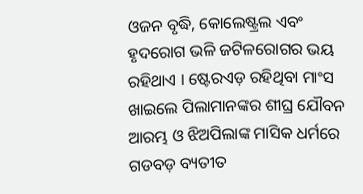ଓଜନ ବୃଦ୍ଧି, କୋଲେଷ୍ଟ୍ରଲ ଏବଂ ହୃଦରୋଗ ଭଳି ଜଟିଳରୋଗର ଭୟ ରହିଥାଏ । ଷ୍ଟେରଏଡ଼ ରହିଥିବା ମାଂସ ଖାଇଲେ ପିଲାମାନଙ୍କର ଶୀଘ୍ର ଯୌବନ ଆରମ୍ଭ ଓ ଝିଅପିଲାଙ୍କ ମାସିକ ଧର୍ମରେ ଗଡବଡ଼ ବ୍ୟତୀତ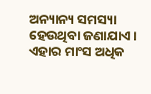ଅନ୍ୟାନ୍ୟ ସମସ୍ୟା ହେଉଥିବା ଜଣାଯାଏ । ଏହାର ମାଂସ ଅଧିକ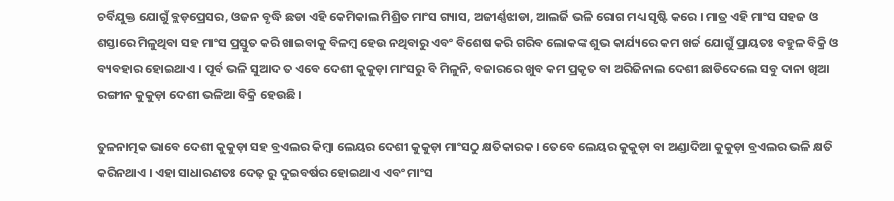ଚର୍ବିଯୁକ୍ତ ଯୋଗୁଁ ବ୍ଲଡ଼ପ୍ରେସର, ଓଜନ ବୃଦ୍ଧି ଛଡା ଏହି କେମିକାଲ ମିଶ୍ରିତ ମାଂସ ଗ୍ୟାସ, ଅଜୀର୍ଣ୍ଣଝାଡା, ଆଲର୍ଜି ଭଳି ରୋଗ ମଧ୍ୟ ସୃଷ୍ଟି କରେ । ମାତ୍ର ଏହି ମାଂସ ସହଜ ଓ ଶସ୍ତାରେ ମିଳୁଥିବା ସହ ମାଂସ ପ୍ରସ୍ତୁତ କରି ଖାଇବାକୁ ବିଳମ୍ବ ହେଉ ନଥିବାରୁ ଏବଂ ବିଶେଷ କରି ଗରିବ ଲୋକଙ୍କ ଶୁଭ କାର୍ଯ୍ୟରେ କମ ଖର୍ଚ୍ଚ ଯୋଗୁଁ ପ୍ରାୟତଃ ବହୁଳ ବିକ୍ରି ଓ ବ୍ୟବହାର ହୋଇଥାଏ । ପୂର୍ବ ଭଳି ସୁଆଦ ତ ଏବେ ଦେଶୀ କୁକୁଡ଼ା ମାଂସରୁ ବି ମିଳୁନି, ବଜାରରେ ଖୁବ କମ ପ୍ରକୃତ ବା ଅରିଜିନାଲ ଦେଶୀ ଛାଡିଦେଲେ ସବୁ ଦାନା ଖିଆ ରଙ୍ଗୀନ କୁକୁଡ଼ା ଦେଶୀ ଭଳିଆ ବିକ୍ରି ହେଉଛି ।

ତୁଳନାତ୍ମକ ଭାବେ ଦେଶୀ କୁକୁଡ଼ା ସହ ବ୍ରଏଲର କିମ୍ବା ଲେୟର ଦେଶୀ କୁକୁଡ଼ା ମାଂସଠୁ କ୍ଷତିକାରକ । ତେବେ ଲେୟର କୁକୁଡ଼ା ବା ଅଣ୍ଡାଦିଆ କୁକୁଡ଼ା ବ୍ରଏଲର ଭଳି କ୍ଷତି କରିନଥାଏ । ଏହା ସାଧାରଣତଃ ଦେଢ଼ ରୁ ଦୁଇବର୍ଷର ହୋଇଥାଏ ଏବଂ ମାଂସ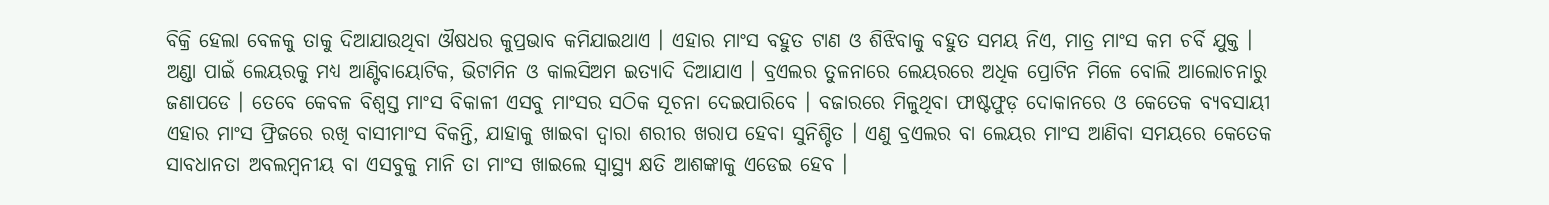ବିକ୍ରି ହେଲା ବେଳକୁ ତାକୁ ଦିଆଯାଉଥିବା ଔଷଧର କୁପ୍ରଭାବ କମିଯାଇଥାଏ । ଏହାର ମାଂସ ବହୁତ ଟାଣ ଓ ଶିଝିବାକୁ ବହୁତ ସମୟ ନିଏ, ମାତ୍ର ମାଂସ କମ ଚର୍ବି ଯୁକ୍ତ । ଅଣ୍ଡା ପାଇଁ ଲେୟରକୁ ମଧ୍ୟ ଆଣ୍ଟିବାୟୋଟିକ, ଭିଟାମିନ ଓ କାଲସିଅମ ଇତ୍ୟାଦି ଦିଆଯାଏ । ବ୍ରଏଲର ତୁଳନାରେ ଲେୟରରେ ଅଧିକ ପ୍ରୋଟିନ ମିଳେ ବୋଲି ଆଲୋଚନାରୁ ଜଣାପଡେ । ତେବେ କେବଳ ବିଶ୍ୱସ୍ତ ମାଂସ ବିକାଳୀ ଏସବୁ ମାଂସର ସଠିକ ସୂଚନା ଦେଇପାରିବେ । ବଜାରରେ ମିଳୁଥିବା ଫାଷ୍ଟଫୁଡ଼ ଦୋକାନରେ ଓ କେତେକ ବ୍ୟବସାୟୀ ଏହାର ମାଂସ ଫ୍ରିଜରେ ରଖି ବାସୀମାଂସ ବିକନ୍ତି, ଯାହାକୁ ଖାଇବା ଦ୍ୱାରା ଶରୀର ଖରାପ ହେବା ସୁନିଶ୍ଚିତ । ଏଣୁ ବ୍ରଏଲର ବା ଲେୟର ମାଂସ ଆଣିବା ସମୟରେ କେତେକ ସାବଧାନତା ଅବଲମ୍ବନୀୟ ବା ଏସବୁକୁ ମାନି ତା ମାଂସ ଖାଇଲେ ସ୍ୱାସ୍ଥ୍ୟ କ୍ଷତି ଆଶଙ୍କାକୁ ଏଡେଇ ହେବ ।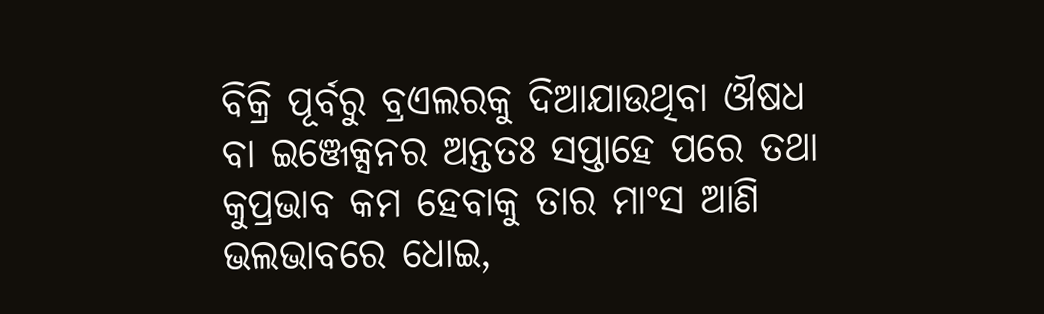ବିକ୍ରି ପୂର୍ବରୁ ବ୍ରଏଲରକୁ ଦିଆଯାଉଥିବା ଔଷଧ ବା ଇଞ୍ଜେକ୍ସନର ଅନ୍ତତଃ ସପ୍ତାହେ ପରେ ତଥା କୁପ୍ରଭାବ କମ ହେବାକୁ ତାର ମାଂସ ଆଣି ଭଲଭାବରେ ଧୋଇ,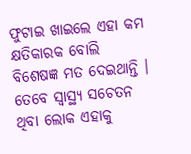ଫୁଟାଇ ଖାଇଲେ ଏହା କମ କ୍ଷତିକାରକ ବୋଲି ବିଶେଷଜ୍ଞ ମତ ଦେଇଥାନ୍ତି । ତେବେ ସ୍ୱାସ୍ଥ୍ୟ ସଚେତନ ଥିବା ଲୋକ ଏହାକୁ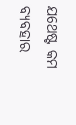ଯଥେଷ୍ଟ କମ ବ୍ୟବହାର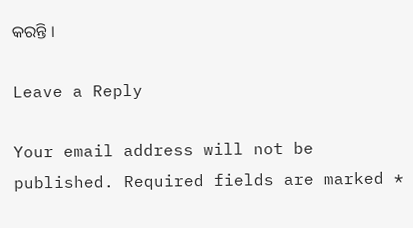କରନ୍ତି ।

Leave a Reply

Your email address will not be published. Required fields are marked *